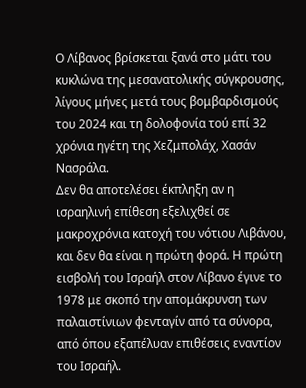Ο Λίβανος βρίσκεται ξανά στο μάτι του κυκλώνα της μεσανατολικής σύγκρουσης, λίγους μήνες μετά τους βομβαρδισμούς του 2024 και τη δολοφονία τού επί 32 χρόνια ηγέτη της Χεζμπολάχ, Χασάν Νασράλα.
Δεν θα αποτελέσει έκπληξη αν η ισραηλινή επίθεση εξελιχθεί σε μακροχρόνια κατοχή του νότιου Λιβάνου, και δεν θα είναι η πρώτη φορά. Η πρώτη εισβολή του Ισραήλ στον Λίβανο έγινε το 1978 με σκοπό την απομάκρυνση των παλαιστίνιων φενταγίν από τα σύνορα, από όπου εξαπέλυαν επιθέσεις εναντίον του Ισραήλ.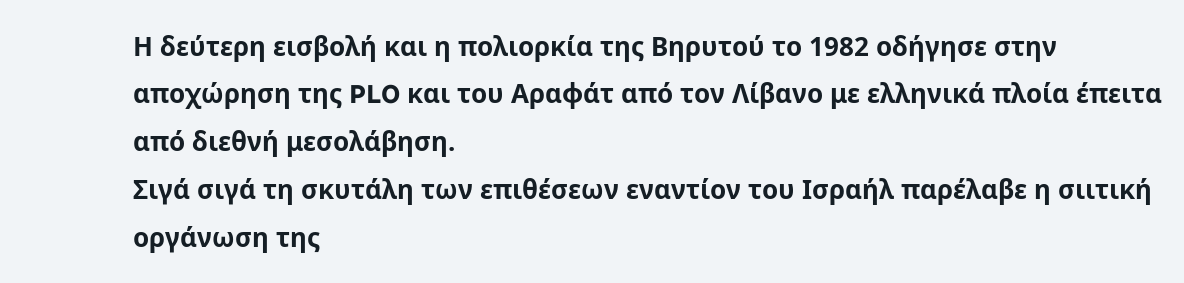Η δεύτερη εισβολή και η πολιορκία της Βηρυτού το 1982 οδήγησε στην αποχώρηση της PLO και του Αραφάτ από τον Λίβανο με ελληνικά πλοία έπειτα από διεθνή μεσολάβηση.
Σιγά σιγά τη σκυτάλη των επιθέσεων εναντίον του Ισραήλ παρέλαβε η σιιτική οργάνωση της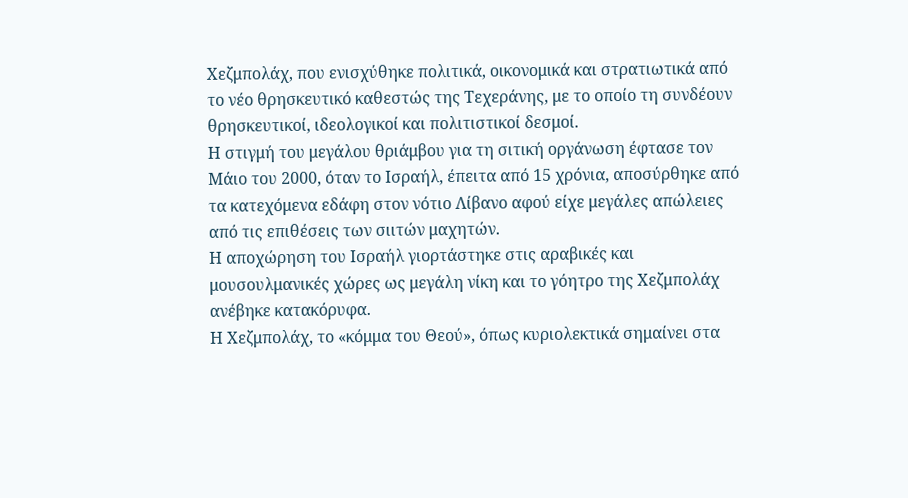Χεζμπολάχ, που ενισχύθηκε πολιτικά, οικονομικά και στρατιωτικά από το νέο θρησκευτικό καθεστώς της Τεχεράνης, με το οποίο τη συνδέουν θρησκευτικοί, ιδεολογικοί και πολιτιστικοί δεσμοί.
Η στιγμή του μεγάλου θριάμβου για τη σιτική οργάνωση έφτασε τον Μάιο του 2000, όταν το Ισραήλ, έπειτα από 15 χρόνια, αποσύρθηκε από τα κατεχόμενα εδάφη στον νότιο Λίβανο αφού είχε μεγάλες απώλειες από τις επιθέσεις των σιιτών μαχητών.
Η αποχώρηση του Ισραήλ γιορτάστηκε στις αραβικές και μουσουλμανικές χώρες ως μεγάλη νίκη και το γόητρο της Χεζμπολάχ ανέβηκε κατακόρυφα.
Η Χεζμπολάχ, το «κόμμα του Θεού», όπως κυριολεκτικά σημαίνει στα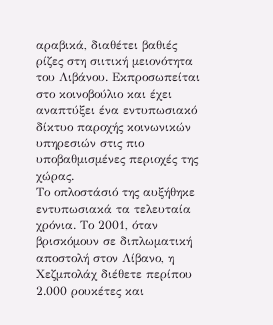αραβικά, διαθέτει βαθιές ρίζες στη σιιτική μειονότητα του Λιβάνου. Εκπροσωπείται στο κοινοβούλιο και έχει αναπτύξει ένα εντυπωσιακό δίκτυο παροχής κοινωνικών υπηρεσιών στις πιο υποβαθμισμένες περιοχές της χώρας.
Το οπλοστάσιό της αυξήθηκε εντυπωσιακά τα τελευταία χρόνια. Το 2001, όταν βρισκόμουν σε διπλωματική αποστολή στον Λίβανο, η Χεζμπολάχ διέθετε περίπου 2.000 ρουκέτες και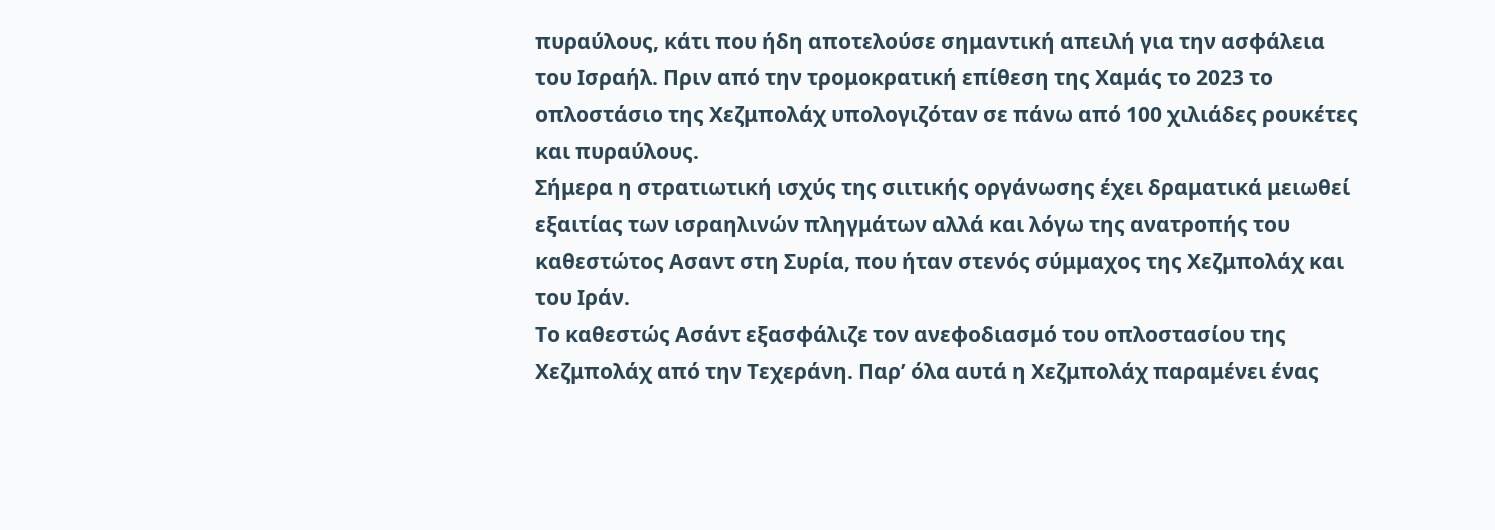πυραύλους, κάτι που ήδη αποτελούσε σημαντική απειλή για την ασφάλεια του Ισραήλ. Πριν από την τρομοκρατική επίθεση της Χαμάς το 2023 το οπλοστάσιο της Χεζμπολάχ υπολογιζόταν σε πάνω από 100 χιλιάδες ρουκέτες και πυραύλους.
Σήμερα η στρατιωτική ισχύς της σιιτικής οργάνωσης έχει δραματικά μειωθεί εξαιτίας των ισραηλινών πληγμάτων αλλά και λόγω της ανατροπής του καθεστώτος Ασαντ στη Συρία, που ήταν στενός σύμμαχος της Χεζμπολάχ και του Ιράν.
Το καθεστώς Ασάντ εξασφάλιζε τον ανεφοδιασμό του οπλοστασίου της Χεζμπολάχ από την Τεχεράνη. Παρ’ όλα αυτά η Χεζμπολάχ παραμένει ένας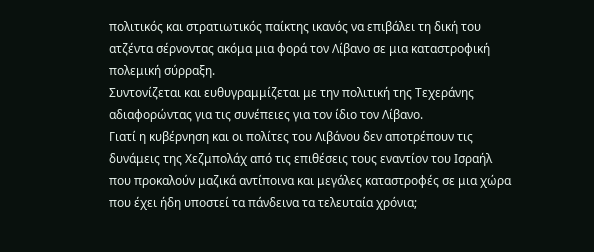πολιτικός και στρατιωτικός παίκτης ικανός να επιβάλει τη δική του ατζέντα σέρνοντας ακόμα μια φορά τον Λίβανο σε μια καταστροφική πολεμική σύρραξη.
Συντονίζεται και ευθυγραμμίζεται με την πολιτική της Τεχεράνης αδιαφορώντας για τις συνέπειες για τον ίδιο τον Λίβανο.
Γιατί η κυβέρνηση και οι πολίτες του Λιβάνου δεν αποτρέπουν τις δυνάμεις της Χεζμπολάχ από τις επιθέσεις τους εναντίον του Ισραήλ που προκαλούν μαζικά αντίποινα και μεγάλες καταστροφές σε μια χώρα που έχει ήδη υποστεί τα πάνδεινα τα τελευταία χρόνια;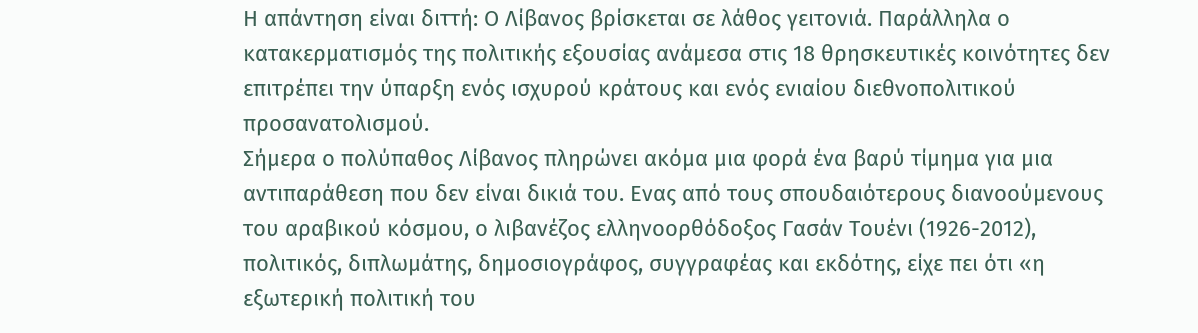Η απάντηση είναι διττή: Ο Λίβανος βρίσκεται σε λάθος γειτονιά. Παράλληλα ο κατακερματισμός της πολιτικής εξουσίας ανάμεσα στις 18 θρησκευτικές κοινότητες δεν επιτρέπει την ύπαρξη ενός ισχυρού κράτους και ενός ενιαίου διεθνοπολιτικού προσανατολισμού.
Σήμερα ο πολύπαθος Λίβανος πληρώνει ακόμα μια φορά ένα βαρύ τίμημα για μια αντιπαράθεση που δεν είναι δικιά του. Ενας από τους σπουδαιότερους διανοούμενους του αραβικού κόσμου, ο λιβανέζος ελληνοορθόδοξος Γασάν Τουένι (1926-2012), πολιτικός, διπλωμάτης, δημοσιογράφος, συγγραφέας και εκδότης, είχε πει ότι «η εξωτερική πολιτική του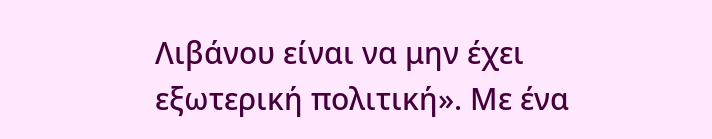Λιβάνου είναι να μην έχει εξωτερική πολιτική». Με ένα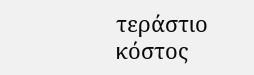τεράστιο κόστος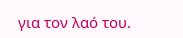για τον λαό του.